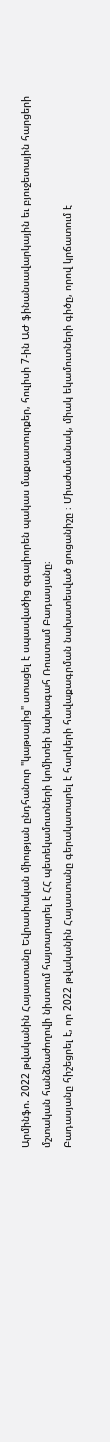Արմինֆո. 2022 թվականին Հայաստանը Եվրասիական միության ընդհանուր "կաթսայից" ստացել է սպասվածից զգալիորեն պակաս մաքսատուրքեր, հուլիսի 7-ին ԱԺ ֆինանսավարկային եւ բյուջետային հարցերի մշտական հանձնաժողովի նիստում հայտարարել է ՀՀ պետեկամուտների կոմիտեի նախագահ Ռուստամ Բադասյանը։
Բադասյանը հիշեցրել է, որ 2022 թվականին Հայաստանը գերակատարել է հարկերի հավաքագրման նախատեսված ցուցանիշը ։ Միաժամանակ, միակ եկամուտների գիծը, որով կրճատում է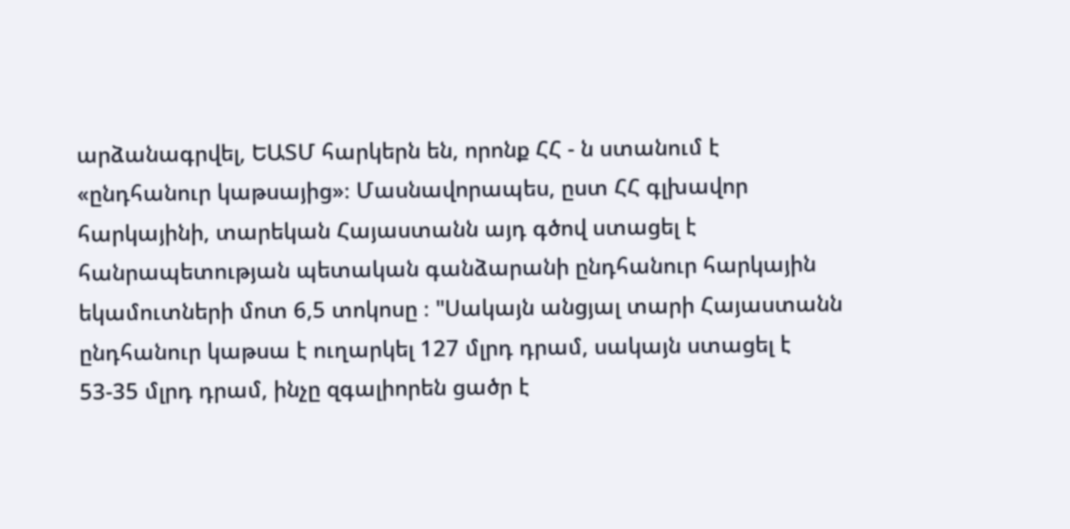արձանագրվել, ԵԱՏՄ հարկերն են, որոնք ՀՀ - ն ստանում է «ընդհանուր կաթսայից»։ Մասնավորապես, ըստ ՀՀ գլխավոր հարկայինի, տարեկան Հայաստանն այդ գծով ստացել է հանրապետության պետական գանձարանի ընդհանուր հարկային եկամուտների մոտ 6,5 տոկոսը ։ "Սակայն անցյալ տարի Հայաստանն ընդհանուր կաթսա է ուղարկել 127 մլրդ դրամ, սակայն ստացել է 53-35 մլրդ դրամ, ինչը զգալիորեն ցածր է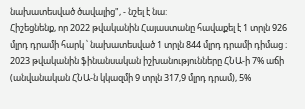նախատեսված ծավալից", - նշել է նա:
Հիշեցնենք, որ 2022 թվականին Հայաստանը հավաքել է 1 տրլն 926 մլրդ դրամի հարկ ՝ նախատեսված 1 տրլն 844 մլրդ դրամի դիմաց ։ 2023 թվականին ֆինանսական իշխանությունները ՀՆԱ-ի 7% աճի (անվանական ՀՆԱ-ն կկազմի 9 տրլն 317,9 մլրդ դրամ), 5%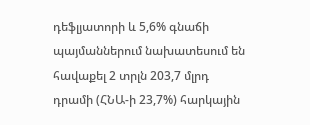դեֆլյատորի և 5,6% գնաճի պայմաններում նախատեսում են հավաքել 2 տրլն 203,7 մլրդ դրամի (ՀՆԱ-ի 23,7%) հարկային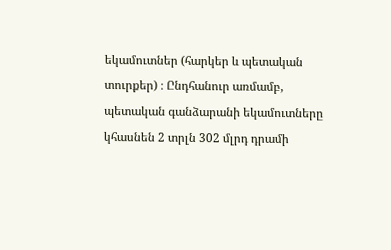եկամուտներ (հարկեր և պետական տուրքեր) ։ Ընդհանուր առմամբ, պետական գանձարանի եկամուտները կհասնեն 2 տրլն 302 մլրդ դրամի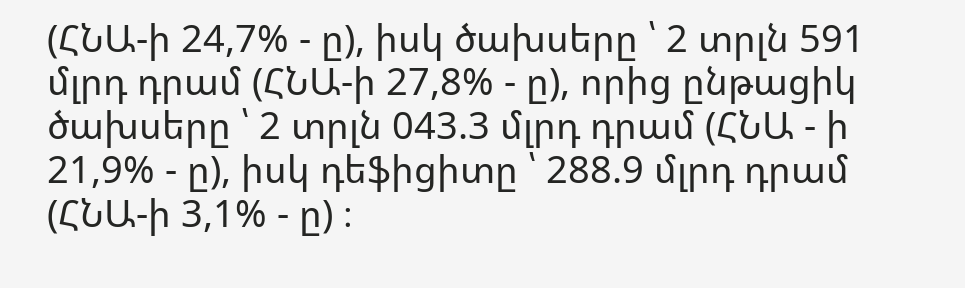(ՀՆԱ-ի 24,7% - ը), իսկ ծախսերը ՝ 2 տրլն 591 մլրդ դրամ (ՀՆԱ-ի 27,8% - ը), որից ընթացիկ ծախսերը ՝ 2 տրլն 043.3 մլրդ դրամ (ՀՆԱ - ի 21,9% - ը), իսկ դեֆիցիտը ՝ 288.9 մլրդ դրամ (ՀՆԱ-ի 3,1% - ը) ։